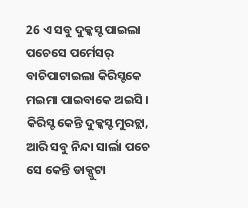26 ଏ ସବୁ ଦୁକ୍କସ୍ଟ ପାଇଲା ପଚେସେ ପର୍ମେସର୍ ବାଚିପାଟାଇଲା କିରିସ୍ଟକେ ମଇମା ପାଇବାକେ ଅଇସି ।
କିରିସ୍ଟ କେନ୍ତି ଦୁକ୍କସ୍ଟ ମୁରଚ୍ଲା, ଆରି ସବୁ ନିନ୍ଦା ସାର୍ଲା ପଚେ ସେ କେନ୍ତି ଡାକ୍ପୁଟା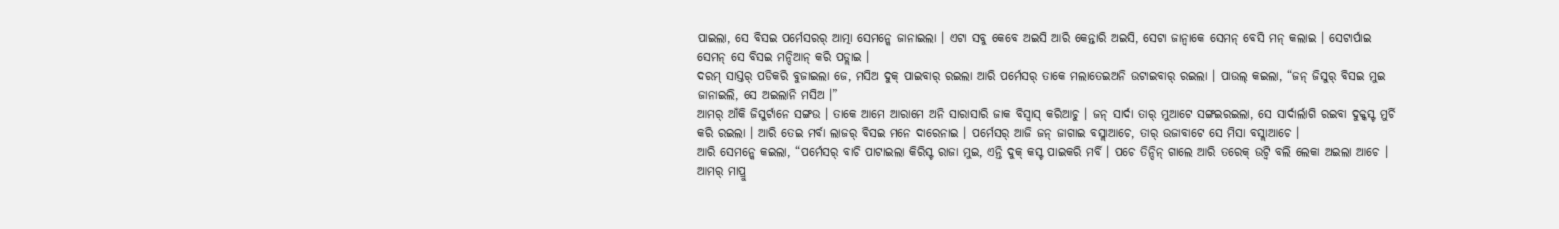ପାଇଲା, ସେ ବିସଇ ପର୍ମେସରର୍ ଆତ୍ମା ସେମନ୍କେ ଜାନାଇଲା । ଏଟା ସବୁ କେବେ ଅଇସି ଆରି କେନ୍ତାରି ଅଇସି, ସେଟା ଜାନ୍ବାକେ ସେମନ୍ ବେସି ମନ୍ କଲାଇ । ସେଟାର୍ପାଇ ସେମନ୍ ସେ ବିସଇ ମନ୍ଦିଆନ୍ କରି ପଡ୍ଲାଇ ।
ଦରମ୍ ସାସ୍ତର୍ ପଡିକରି ବୁଜାଇଲା ଜେ, ମସିଅ ଦୁକ୍ ପାଇବାର୍ ରଇଲା ଆରି ପର୍ମେସର୍ ତାକେ ମଲାତେଇଅନି ଉଟାଇବାର୍ ରଇଲା । ପାଉଲ୍ କଇଲା, “ଜନ୍ ଜିସୁର୍ ବିସଇ ମୁଇ ଜାନାଇଲି, ସେ ଅଇଲାନି ମସିଅ ।”
ଆମର୍ ଆଁକି ଜିସୁର୍ଟାନେ ସଙ୍ଗଉ । ତାକେ ଆମେ ଆରାମେ ଅନି ସାରାସାରି ଜାକ ବିସ୍ବାସ୍ କରିଆଚୁ । ଜନ୍ ସାର୍ଦା ତାର୍ ମୁଆଟେ ସଙ୍ଗଇରଇଲା, ସେ ସାର୍ଦାର୍ଲାଗି ରଇବା ଦୁକ୍କସ୍ଟ ମୁର୍ଚି କରି ରଇଲା । ଆରି ତେଇ ମର୍ବା ଲାଜର୍ ବିସଇ ମନେ ଦାରେନାଇ । ପର୍ମେସର୍ ଆଜି ଜନ୍ ଜାଗାଇ ବସ୍ଲାଆଚେ, ତାର୍ ଉଜାବାଟେ ସେ ମିସା ବସ୍ଲାଆଚେ ।
ଆରି ସେମନ୍କେ କଇଲା, “ପର୍ମେସର୍ ବାଚି ପାଟାଇଲା କିରିସ୍ଟ ରାଜା ମୁଇ, ଏନ୍ତି ଦୁକ୍ କସ୍ଟ ପାଇକରି ମର୍ବି । ପଚେ ତିନ୍ଦିନ୍ ଗାଲେ ଆରି ତରେକ୍ ଉଟ୍ବି ବଲି ଲେକା ଅଇଲା ଆଚେ ।
ଆମର୍ ମାପ୍ରୁ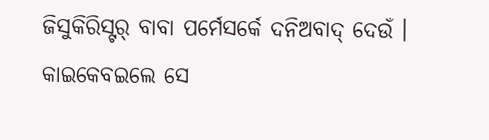ଜିସୁକିରିସ୍ଟର୍ ବାବା ପର୍ମେସର୍କେ ଦନିଅବାଦ୍ ଦେଉଁ । କାଇକେବଇଲେ ସେ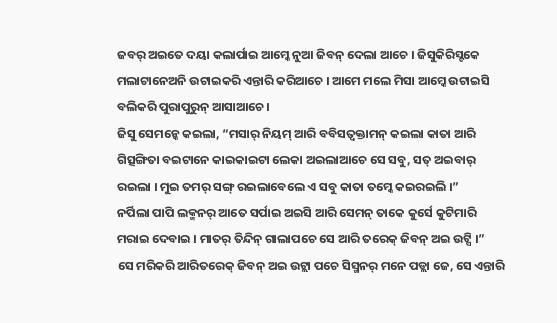ଜବର୍ ଅଇତେ ଦୟା କଲାର୍ପାଇ ଆମ୍କେ ନୁଆ ଜିବନ୍ ଦେଲା ଆଚେ । ଜିସୁକିରିସ୍ଟକେ ମଲାଟାନେଅନି ଉଟାଇକରି ଏନ୍ତାରି କରିଆଚେ । ଆମେ ମଲେ ମିସା ଆମ୍କେ ଉଟାଇସି ବଲିକରି ପୁରାପୁରୁନ୍ ଆସାଆଚେ ।
ଜିସୁ ସେମନ୍କେ କଇଲା, “ମସାର୍ ନିୟମ୍ ଆରି ବବିସତ୍ବକ୍ତାମନ୍ କଇଲା କାତା ଆରି ଗିତ୍ସଙ୍ଗିତା ବଇଟାନେ କାଇକାଇଟା ଲେକା ଅଇଲାଆଚେ ସେ ସବୁ, ସତ୍ ଅଇବାର୍ ରଇଲା । ମୁଇ ତମର୍ ସଙ୍ଗ୍ ରଇଲାବେଲେ ଏ ସବୁ କାତା ତମ୍କେ କଇରଇଲି ।”
ନର୍ପିଲା ପାପି ଲକ୍ମନର୍ ଆତେ ସର୍ପାଇ ଅଇସି ଆରି ସେମନ୍ ତାକେ କୁର୍ସେ କୁଟିମାରି ମରାଇ ଦେବାଇ । ମାତର୍ ତିନ୍ଦିନ୍ ଗାଲାପଚେ ସେ ଆରି ତରେକ୍ ଜିବନ୍ ଅଇ ଉଟ୍ସି ।”
ସେ ମରିକରି ଆରିତରେକ୍ ଜିବନ୍ ଅଇ ଉଟ୍ଲା ପଚେ ସିସ୍ମନର୍ ମନେ ପଡ୍ଲା ଜେ, ସେ ଏନ୍ତାରି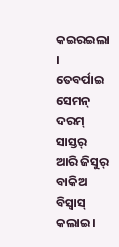କଇରଇଲା । ତେବର୍ପାଇ ସେମନ୍ ଦରମ୍ ସାସ୍ତର୍ ଆରି ଜିସୁର୍ ବାକିଅ ବିସ୍ବାସ୍ କଲାଇ ।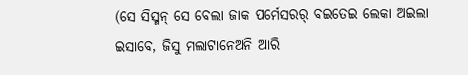(ସେ ସିସ୍ମନ୍ ସେ ବେଲା ଜାକ ପର୍ମେସରର୍ ବଇତେଇ ଲେକା ଅଇଲା ଇସାବେ, ଜିସୁ ମଲାଟାନେଅନି ଆରି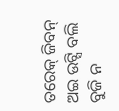ତରେକ୍ ଜିବନ୍ ଅଇ ଉଟ୍ସି ବଲି ବୁଜି ନ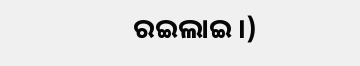ରଇଲାଇ ।)